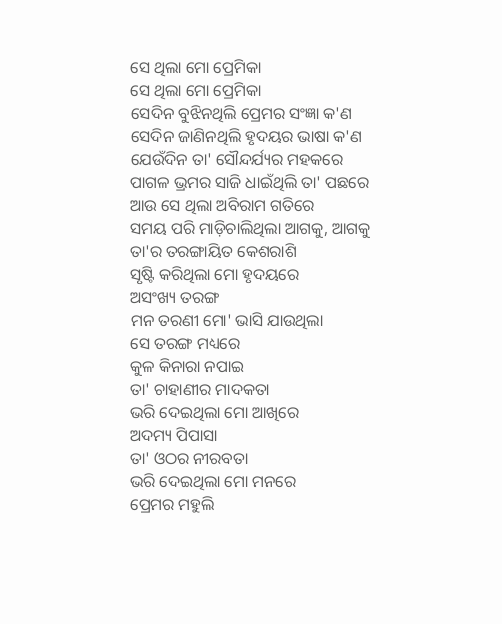ସେ ଥିଲା ମୋ ପ୍ରେମିକା
ସେ ଥିଲା ମୋ ପ୍ରେମିକା
ସେଦିନ ବୁଝିନଥିଲି ପ୍ରେମର ସଂଜ୍ଞା କ'ଣ
ସେଦିନ ଜାଣିନଥିଲି ହୃଦୟର ଭାଷା କ'ଣ
ଯେଉଁଦିନ ତା' ସୌନ୍ଦର୍ଯ୍ୟର ମହକରେ
ପାଗଳ ଭ୍ରମର ସାଜି ଧାଇଁଥିଲି ତା' ପଛରେ
ଆଉ ସେ ଥିଲା ଅବିରାମ ଗତିରେ
ସମୟ ପରି ମାଡ଼ିଚାଲିଥିଲା ଆଗକୁ, ଆଗକୁ
ତା'ର ତରଙ୍ଗାୟିତ କେଶରାଶି
ସୃଷ୍ଟି କରିଥିଲା ମୋ ହୃଦୟରେ
ଅସଂଖ୍ୟ ତରଙ୍ଗ
ମନ ତରଣୀ ମୋ' ଭାସି ଯାଉଥିଲା
ସେ ତରଙ୍ଗ ମଧ୍ୟରେ
କୁଳ କିନାରା ନପାଇ
ତା' ଚାହାଣୀର ମାଦକତା
ଭରି ଦେଇଥିଲା ମୋ ଆଖିରେ
ଅଦମ୍ୟ ପିପାସା
ତା' ଓଠର ନୀରବତା
ଭରି ଦେଇଥିଲା ମୋ ମନରେ
ପ୍ରେମର ମହୁଲି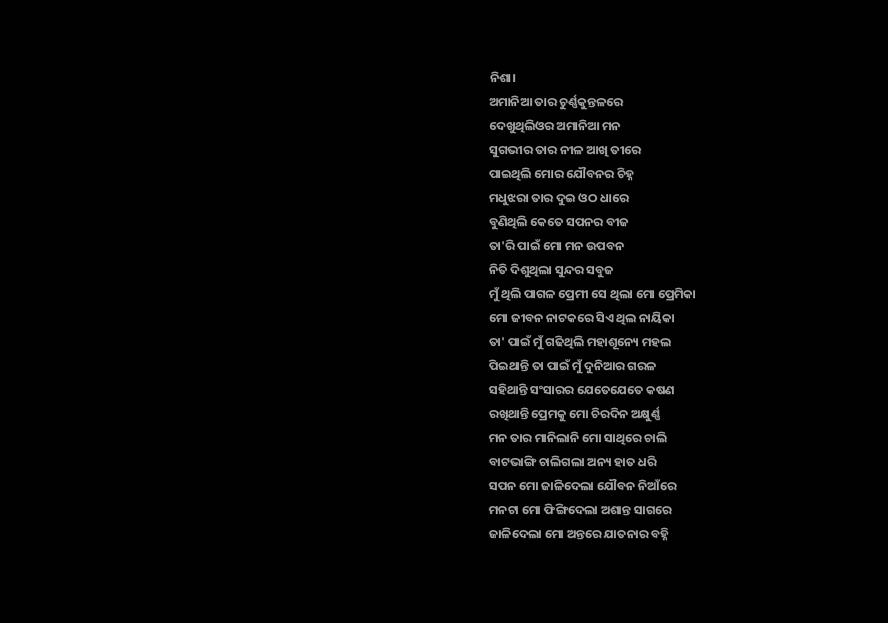ନିଶା।
ଅମାନିଆ ତାର ଚୁର୍ଣ୍ଣକୁନ୍ତଳରେ
ଦେଖୁଥିଲିଓର ଅମାନିଆ ମନ
ସୁଗଭୀର ତାର ନୀଳ ଆଖି ତୀରେ
ପାଇଥିଲି ମୋର ଯୌବନର ଚିହ୍ନ
ମଧୁଝରା ତାର ଦୁଇ ଓଠ ଧାରେ
ବୁଣିଥିଲି କେତେ ସପନର ବୀଜ
ତା'ରି ପାଇଁ ମୋ ମନ ଉପବନ
ନିତି ଦିଶୁଥିଲା ସୁନ୍ଦର ସବୁଜ
ମୁଁ ଥିଲି ପାଗଳ ପ୍ରେମୀ ସେ ଥିଲା ମୋ ପ୍ରେମିକା
ମୋ ଜୀବନ ନାଟକରେ ସିଏ ଥିଲ ନାୟିକା
ତା' ପାଇଁ ମୁଁ ଗଢିଥିଲି ମହାଶୂନ୍ୟେ ମହଲ
ପିଇଥାନ୍ତି ତା ପାଇଁ ମୁଁ ଦୁନିଆର ଗରଳ
ସହିଥାନ୍ତି ସଂସାରର ଯେତେଯେତେ କଷଣ
ରଖିଥାନ୍ତି ପ୍ରେମକୁ ମୋ ଚିରଦିନ ଅକ୍ଷୁର୍ଣ୍ଣ
ମନ ତାର ମାନିଲାନି ମୋ ସାଥିରେ ଚାଲି
ବାଟଭାଙ୍ଗି ଚାଲିଗଲା ଅନ୍ୟ ହାତ ଧରି
ସପନ ମୋ ଜାଳିଦେଲା ଯୌବନ ନିଆଁରେ
ମନଟା ମୋ ଫିଙ୍ଗିଦେଲା ଅଶାନ୍ତ ସାଗରେ
ଜାଳିଦେଲା ମୋ ଅନ୍ତରେ ଯାତନାର ବହ୍ନି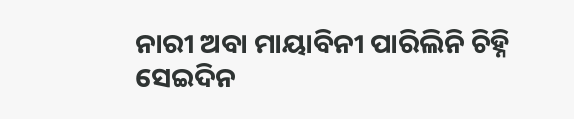ନାରୀ ଅବା ମାୟାବିନୀ ପାରିଲିନି ଚିହ୍ନି
ସେଇଦିନ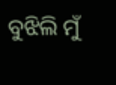ବୁଝିଲି ମୁଁ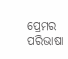ପ୍ରେମର ପରିଭାଷା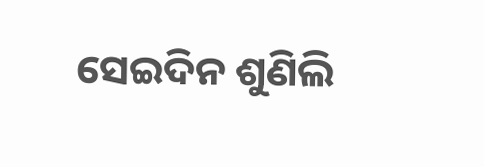ସେଇଦିନ ଶୁଣିଲି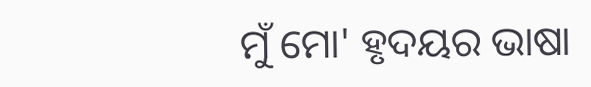ମୁଁ ମୋ' ହୃଦୟର ଭାଷା